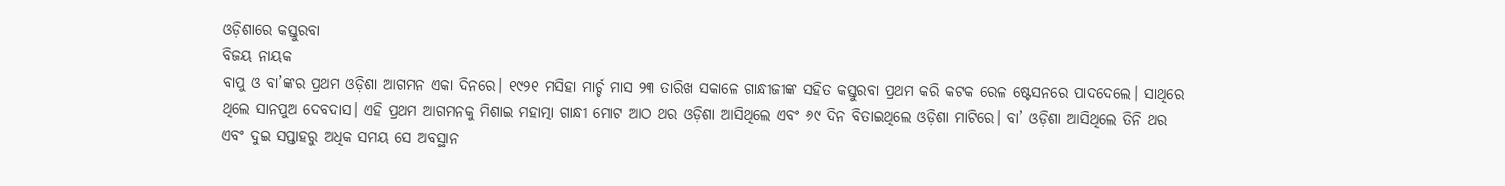ଓଡ଼ିଶାରେ କସ୍ତୁରବା
ବିଜୟ ନାୟକ
ବାପୁ ଓ ବା’ଙ୍କର ପ୍ରଥମ ଓଡ଼ିଶା ଆଗମନ ଏକା ଦିନରେ। ୧୯୨୧ ମସିହା ମାର୍ଚ୍ଚ ମାସ ୨୩ ତାରିଖ ସକାଳେ ଗାନ୍ଧୀଜୀଙ୍କ ସହିତ କସ୍ତୁରବା ପ୍ରଥମ କରି କଟକ ରେଳ ଷ୍ଟେସନରେ ପାଦଦେଲେ। ସାଥିରେ ଥିଲେ ସାନପୁଅ ଦେବଦାସ। ଏହି ପ୍ରଥମ ଆଗମନକୁ ମିଶାଇ ମହାତ୍ମା ଗାନ୍ଧୀ ମୋଟ ଆଠ ଥର ଓଡ଼ିଶା ଆସିଥିଲେ ଏବଂ ୬୯ ଦିନ ବିତାଇଥିଲେ ଓଡ଼ିଶା ମାଟିରେ। ବା’ ଓଡ଼ିଶା ଆସିଥିଲେ ତିନି ଥର ଏବଂ ଦୁଇ ସପ୍ତାହରୁ ଅଧିକ ସମୟ ସେ ଅବସ୍ଥାନ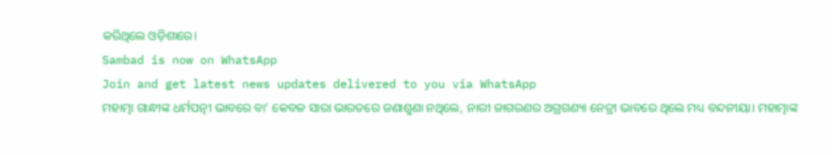କରିଥିଲେ ଓଡ଼ିଶାରେ।
Sambad is now on WhatsApp
Join and get latest news updates delivered to you via WhatsApp
ମହାତ୍ମା ଗାନ୍ଧୀଙ୍କ ଧର୍ମପତ୍ନୀ ଭାବରେ ବା’ କେବଳ ସାରା ଭାରତରେ ଜଣାଶୁଣା ନଥିଲେ, ନାରୀ ଜାଗରଣର ଅଗ୍ରଗଣ୍ୟା ନେତ୍ରୀ ଭାବରେ ଥିଲେ ମଧ୍ୟ ବନ୍ଦନୀୟା। ମହାତ୍ମାଙ୍କ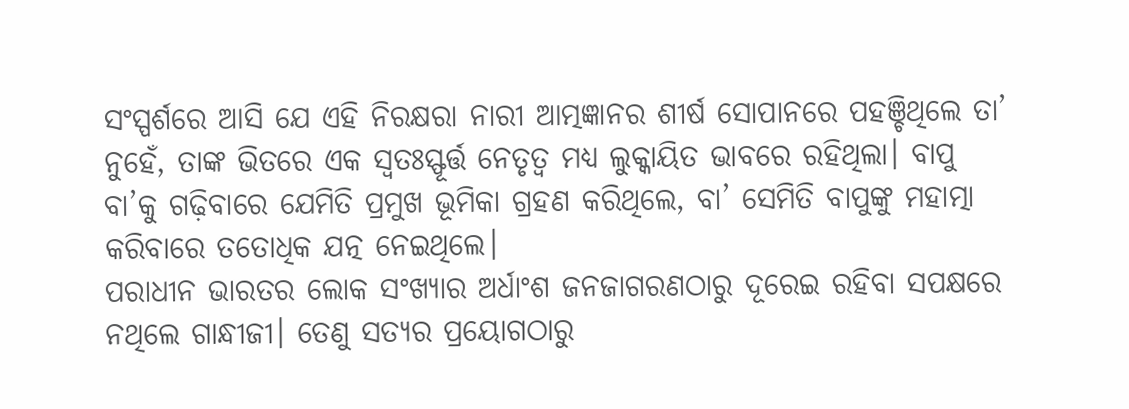ସଂସ୍ପର୍ଶରେ ଆସି ଯେ ଏହି ନିରକ୍ଷରା ନାରୀ ଆତ୍ମଜ୍ଞାନର ଶୀର୍ଷ ସୋପାନରେ ପହଞ୍ଚିଥିଲେ ତା’ ନୁହେଁ, ତାଙ୍କ ଭିତରେ ଏକ ସ୍ବତଃସ୍ଫୂର୍ତ୍ତ ନେତୃତ୍ବ ମଧ୍ୟ ଲୁକ୍କାୟିତ ଭାବରେ ରହିଥିଲା। ବାପୁ ବା’କୁ ଗଢ଼ିବାରେ ଯେମିତି ପ୍ରମୁଖ ଭୂମିକା ଗ୍ରହଣ କରିଥିଲେ, ବା’ ସେମିତି ବାପୁଙ୍କୁ ମହାତ୍ମା କରିବାରେ ତତୋଧିକ ଯତ୍ନ ନେଇଥିଲେ।
ପରାଧୀନ ଭାରତର ଲୋକ ସଂଖ୍ୟାର ଅର୍ଧାଂଶ ଜନଜାଗରଣଠାରୁ ଦୂରେଇ ରହିବା ସପକ୍ଷରେ ନଥିଲେ ଗାନ୍ଧୀଜୀ। ତେଣୁ ସତ୍ୟର ପ୍ରୟୋଗଠାରୁ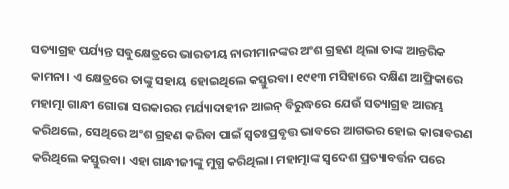ସତ୍ୟାଗ୍ରହ ପର୍ଯ୍ୟନ୍ତ ସବୁକ୍ଷେତ୍ରରେ ଭାରତୀୟ ନାରୀମାନଙ୍କର ଅଂଶ ଗ୍ରହଣ ଥିଲା ତାଙ୍କ ଆନ୍ତରିକ କାମନା। ଏ କ୍ଷେତ୍ରରେ ତାଙ୍କୁ ସହାୟ ହୋଇଥିଲେ କସ୍ତୁରବା। ୧୯୧୩ ମସିହାରେ ଦକ୍ଷିଣ ଆଫ୍ରିକାରେ ମହାତ୍ମା ଗାନ୍ଧୀ ଗୋରା ସରକାରର ମର୍ଯ୍ୟାଦାହୀନ ଆଇନ୍ ବିରୁଦ୍ଧରେ ଯେଉଁ ସତ୍ୟାଗ୍ରହ ଆରମ୍ଭ କରିଥଲେ, ସେଥିରେ ଅଂଶ ଗ୍ରହଣ କରିବା ପାଇଁ ସ୍ବତଃପ୍ରବୃତ୍ତ ଭାବରେ ଆଗଭର ହୋଇ କାରାବରଣ କରିଥିଲେ କସ୍ତୁରବା। ଏହା ଗାନ୍ଧୀଜୀଙ୍କୁ ମୁଗ୍ଧ କରିଥିଲା। ମହାତ୍ମାଙ୍କ ସ୍ବଦେଶ ପ୍ରତ୍ୟାବର୍ତ୍ତନ ପରେ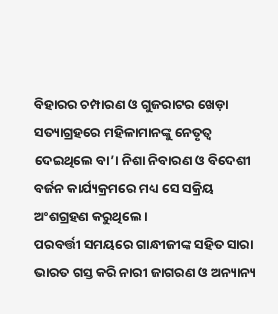ବିହାରର ଚମ୍ପାରଣ ଓ ଗୁଜରାଟର ଖେଡ଼ା ସତ୍ୟାଗ୍ରହରେ ମହିଳାମାନଙ୍କୁ ନେତୃତ୍ବ ଦେଇଥିଲେ ବା’। ନିଶା ନିବାରଣ ଓ ବିଦେଶୀ ବର୍ଜନ କାର୍ଯ୍ୟକ୍ରମରେ ମଧ୍ୟ ସେ ସକ୍ରିୟ ଅଂଶଗ୍ରହଣ କରୁଥିଲେ।
ପରବର୍ତ୍ତୀ ସମୟରେ ଗାନ୍ଧୀଜୀଙ୍କ ସହିତ ସାରା ଭାରତ ଗସ୍ତ କରି ନାରୀ ଜାଗରଣ ଓ ଅନ୍ୟାନ୍ୟ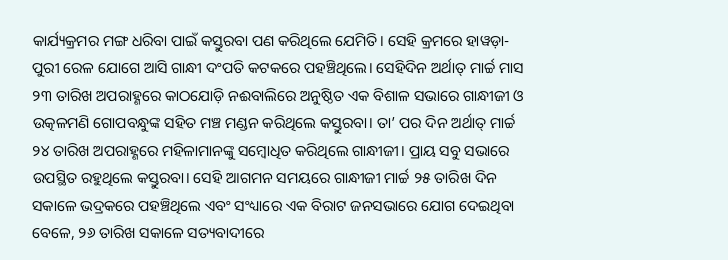କାର୍ଯ୍ୟକ୍ରମର ମଙ୍ଗ ଧରିବା ପାଇଁ କସ୍ତୁରବା ପଣ କରିଥିଲେ ଯେମିତି। ସେହି କ୍ରମରେ ହାୱଡ଼ା-ପୁରୀ ରେଳ ଯୋଗେ ଆସି ଗାନ୍ଧୀ ଦଂପତି କଟକରେ ପହଞ୍ଚିଥିଲେ। ସେହିଦିନ ଅର୍ଥାତ୍ ମାର୍ଚ୍ଚ ମାସ ୨୩ ତାରିଖ ଅପରାହ୍ଣରେ କାଠଯୋଡ଼ି ନଈବାଲିରେ ଅନୁଷ୍ଠିତ ଏକ ବିଶାଳ ସଭାରେ ଗାନ୍ଧୀଜୀ ଓ ଉତ୍କଳମଣି ଗୋପବନ୍ଧୁଙ୍କ ସହିତ ମଞ୍ଚ ମଣ୍ଡନ କରିଥିଲେ କସ୍ତୁରବା। ତା’ ପର ଦିନ ଅର୍ଥାତ୍ ମାର୍ଚ୍ଚ ୨୪ ତାରିଖ ଅପରାହ୍ଣରେ ମହିଳାମାନଙ୍କୁ ସମ୍ବୋଧିତ କରିଥିଲେ ଗାନ୍ଧୀଜୀ। ପ୍ରାୟ ସବୁ ସଭାରେ ଉପସ୍ଥିତ ରହୁଥିଲେ କସ୍ତୁରବା। ସେହି ଆଗମନ ସମୟରେ ଗାନ୍ଧୀଜୀ ମାର୍ଚ୍ଚ ୨୫ ତାରିଖ ଦିନ ସକାଳେ ଭଦ୍ରକରେ ପହଞ୍ଚିଥିଲେ ଏବଂ ସଂଧ୍ୟାରେ ଏକ ବିରାଟ ଜନସଭାରେ ଯୋଗ ଦେଇଥିବା ବେଳେ, ୨୬ ତାରିଖ ସକାଳେ ସତ୍ୟବାଦୀରେ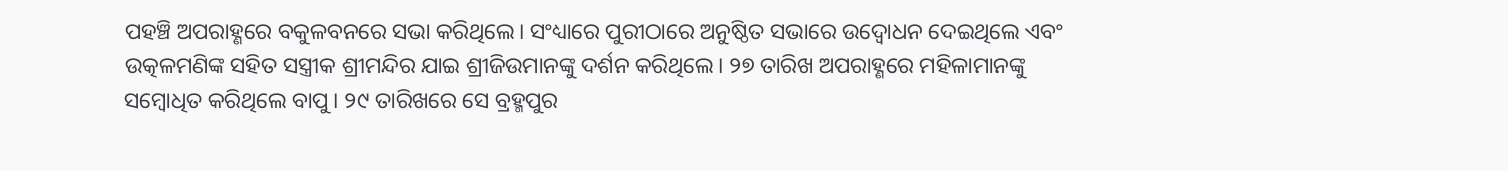ପହଞ୍ଚି ଅପରାହ୍ଣରେ ବକୁଳବନରେ ସଭା କରିଥିଲେ। ସଂଧ୍ୟାରେ ପୁରୀଠାରେ ଅନୁଷ୍ଠିତ ସଭାରେ ଉଦ୍ବୋଧନ ଦେଇଥିଲେ ଏବଂ ଉତ୍କଳମଣିଙ୍କ ସହିତ ସସ୍ତ୍ରୀକ ଶ୍ରୀମନ୍ଦିର ଯାଇ ଶ୍ରୀଜିଉମାନଙ୍କୁ ଦର୍ଶନ କରିଥିଲେ। ୨୭ ତାରିଖ ଅପରାହ୍ଣରେ ମହିଳାମାନଙ୍କୁ ସମ୍ବୋଧିତ କରିଥିଲେ ବାପୁ। ୨୯ ତାରିଖରେ ସେ ବ୍ରହ୍ମପୁର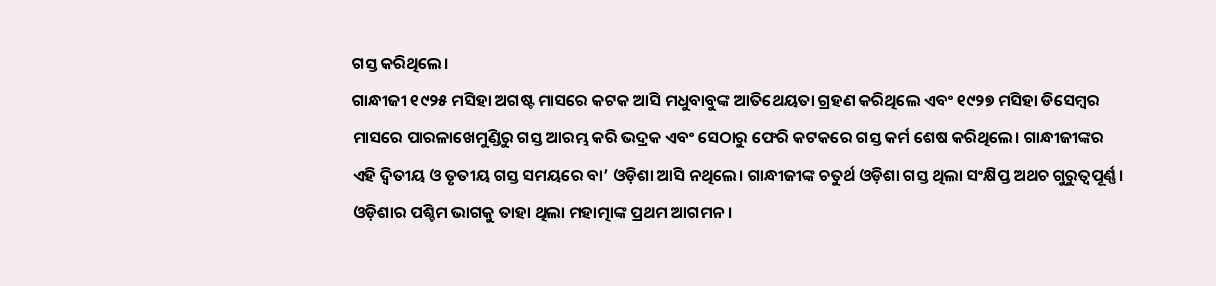ଗସ୍ତ କରିଥିଲେ।
ଗାନ୍ଧୀଜୀ ୧୯୨୫ ମସିହା ଅଗଷ୍ଟ ମାସରେ କଟକ ଆସି ମଧୁବାବୁଙ୍କ ଆତିଥେୟତା ଗ୍ରହଣ କରିଥିଲେ ଏବଂ ୧୯୨୭ ମସିହା ଡିସେମ୍ବର ମାସରେ ପାରଳାଖେମୁଣ୍ଡିରୁ ଗସ୍ତ ଆରମ୍ଭ କରି ଭଦ୍ରକ ଏବଂ ସେଠାରୁ ଫେରି କଟକରେ ଗସ୍ତ କର୍ମ ଶେଷ କରିଥିଲେ। ଗାନ୍ଧୀଜୀଙ୍କର ଏହି ଦ୍ବିତୀୟ ଓ ତୃତୀୟ ଗସ୍ତ ସମୟରେ ବା’ ଓଡ଼ିଶା ଆସି ନଥିଲେ। ଗାନ୍ଧୀଜୀଙ୍କ ଚତୁର୍ଥ ଓଡ଼ିଶା ଗସ୍ତ ଥିଲା ସଂକ୍ଷିପ୍ତ ଅଥଚ ଗୁରୁତ୍ବପୂର୍ଣ୍ଣ। ଓଡ଼ିଶାର ପଶ୍ଚିମ ଭାଗକୁ ତାହା ଥିଲା ମହାତ୍ମାଙ୍କ ପ୍ରଥମ ଆଗମନ।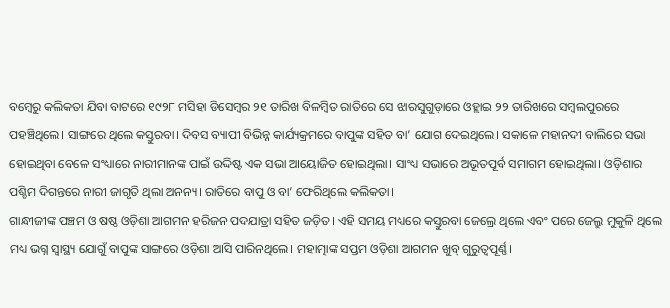ବମ୍ବେରୁ କଲିକତା ଯିବା ବାଟରେ ୧୯୨୮ ମସିହା ଡିସେମ୍ବର ୨୧ ତାରିଖ ବିଳମ୍ବିତ ରାତିରେ ସେ ଝାରସୁଗୁଡ଼ାରେ ଓହ୍ଲାଇ ୨୨ ତାରିଖରେ ସମ୍ବଲପୁରରେ ପହଞ୍ଚିଥିଲେ। ସାଙ୍ଗରେ ଥିଲେ କସ୍ତୁରବା। ଦିବସ ବ୍ୟାପୀ ବିଭିନ୍ନ କାର୍ଯ୍ୟକ୍ରମରେ ବାପୁଙ୍କ ସହିତ ବା’ ଯୋଗ ଦେଇଥିଲେ। ସକାଳେ ମହାନଦୀ ବାଲିରେ ସଭା ହୋଇଥିବା ବେଳେ ସଂଧ୍ୟାରେ ନାରୀମାନଙ୍କ ପାଇଁ ଉଦ୍ଦିଷ୍ଟ ଏକ ସଭା ଆୟୋଜିତ ହୋଇଥିଲା। ସାଂଧ୍ୟ ସଭାରେ ଅଭୂତପୂର୍ବ ସମାଗମ ହୋଇଥିଲା। ଓଡ଼ିଶାର ପଶ୍ଚିମ ଦିଗନ୍ତରେ ନାରୀ ଜାଗୃତି ଥିଲା ଅନନ୍ୟ। ରାତିରେ ବାପୁ ଓ ବା’ ଫେରିଥିଲେ କଲିକତା।
ଗାନ୍ଧୀଜୀଙ୍କ ପଞ୍ଚମ ଓ ଷଷ୍ଠ ଓଡ଼ିଶା ଆଗମନ ହରିଜନ ପଦଯାତ୍ରା ସହିତ ଜଡ଼ିତ। ଏହି ସମୟ ମଧ୍ୟରେ କସ୍ତୁରବା ଜେଲ୍ରେ ଥିଲେ ଏବଂ ପରେ ଜେଲ୍ରୁ ମୁକୁଳି ଥିଲେ ମଧ୍ୟ ଭଗ୍ନ ସ୍ବାସ୍ଥ୍ୟ ଯୋଗୁଁ ବାପୁଙ୍କ ସାଙ୍ଗରେ ଓଡ଼ିଶା ଆସି ପାରିନଥିଲେ। ମହାତ୍ମାଙ୍କ ସପ୍ତମ ଓଡ଼ିଶା ଆଗମନ ଖୁବ୍ ଗୁରୁତ୍ବପୂର୍ଣ୍ଣ।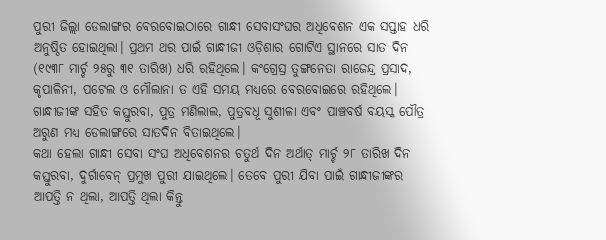ପୁରୀ ଜିଲ୍ଲା ଡେଲାଙ୍ଗର ବେରବୋଇଠାରେ ଗାନ୍ଧୀ ସେବାସଂଘର ଅଧିବେଶନ ଏକ ସପ୍ତାହ ଧରି ଅନୁଷ୍ଠିତ ହୋଇଥିଲା। ପ୍ରଥମ ଥର ପାଇଁ ଗାନ୍ଧୀଜୀ ଓଡ଼ିଶାର ଗୋଟିଏ ସ୍ଥାନରେ ସାତ ଦିନ (୧୯୩୮ ମାର୍ଚ୍ଚ ୨୫ରୁ ୩୧ ତାରିଖ) ଧରି ରହିଥିଲେ। କଂଗ୍ରେସ୍ର ତୁଙ୍ଗନେତା ରାଜେନ୍ଦ୍ର ପ୍ରସାଦ, କୃପାଳିନୀ, ପଟେଲ ଓ ମୌଲାନା ତ ଏହି ସମୟ ମଧ୍ୟରେ ବେରବୋଇରେ ରହିଥିଲେ। ଗାନ୍ଧୀଜୀଙ୍କ ସହିତ କସ୍ତୁରବା, ପୁତ୍ର ମଣିଲାଲ, ପୁତ୍ରବଧୂ ସୁଶୀଳା ଏବଂ ପାଞ୍ଚବର୍ଷ ବୟସ୍କ ପୌତ୍ର ଅରୁଣ ମଧ୍ୟ ଡେଲାଙ୍ଗରେ ସାତଦିନ ବିତାଇଥିଲେ।
କଥା ହେଲା ଗାନ୍ଧୀ ସେବା ସଂଘ ଅଧିବେଶନର ଚତୁର୍ଥ ଦିନ ଅର୍ଥାତ୍ ମାର୍ଚ୍ଚ ୨୮ ତାରିଖ ଦିନ କସ୍ତୁରବା, ଦୁର୍ଗାବେନ୍ ପ୍ରମୁଖ ପୁରୀ ଯାଇଥିଲେ। ତେବେ ପୁରୀ ଯିବା ପାଇଁ ଗାନ୍ଧୀଜୀଙ୍କର ଆପତ୍ତି ନ ଥିଲା, ଆପତ୍ତି ଥିଲା କିନ୍ତୁ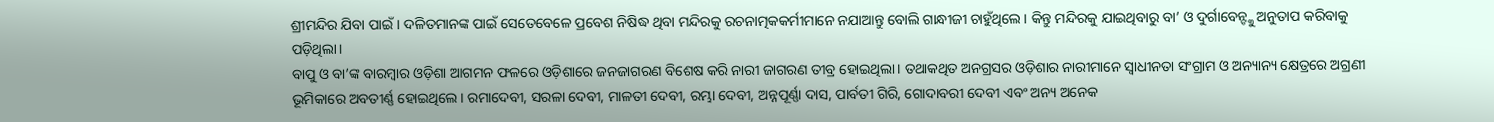ଶ୍ରୀମନ୍ଦିର ଯିବା ପାଇଁ। ଦଳିତମାନଙ୍କ ପାଇଁ ସେତେବେଳେ ପ୍ରବେଶ ନିଷିଦ୍ଧ ଥିବା ମନ୍ଦିରକୁ ରଚନାତ୍ମକକର୍ମୀମାନେ ନଯାଆନ୍ତୁ ବୋଲି ଗାନ୍ଧୀଜୀ ଚାହୁଁଥିଲେ। କିନ୍ତୁ ମନ୍ଦିରକୁ ଯାଇଥିବାରୁ ବା’ ଓ ଦୁର୍ଗାବେନ୍ଙ୍କୁ ଅନୁତାପ କରିବାକୁ ପଡ଼ିଥିଲା।
ବାପୁ ଓ ବା’ଙ୍କ ବାରମ୍ବାର ଓଡ଼ିଶା ଆଗମନ ଫଳରେ ଓଡ଼ିଶାରେ ଜନଜାଗରଣ ବିଶେଷ କରି ନାରୀ ଜାଗରଣ ତୀବ୍ର ହୋଇଥିଲା। ତଥାକଥିତ ଅନଗ୍ରସର ଓଡ଼ିଶାର ନାରୀମାନେ ସ୍ବାଧୀନତା ସଂଗ୍ରାମ ଓ ଅନ୍ୟାନ୍ୟ କ୍ଷେତ୍ରରେ ଅଗ୍ରଣୀ ଭୂମିକାରେ ଅବତୀର୍ଣ୍ଣ ହୋଇଥିଲେ। ରମାଦେବୀ, ସରଳା ଦେବୀ, ମାଳତୀ ଦେବୀ, ରମ୍ଭା ଦେବୀ, ଅନ୍ନପୂର୍ଣ୍ଣା ଦାସ, ପାର୍ବତୀ ଗିରି, ଗୋଦାବରୀ ଦେବୀ ଏବଂ ଅନ୍ୟ ଅନେକ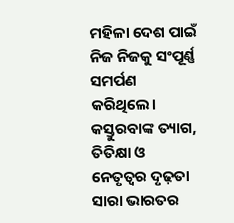ମହିଳା ଦେଶ ପାଇଁ ନିଜ ନିଜକୁ ସଂପୂର୍ଣ୍ଣ ସମର୍ପଣ କରିଥିଲେ। କସ୍ତୁରବାଙ୍କ ତ୍ୟାଗ, ତିତିକ୍ଷା ଓ ନେତୃତ୍ବର ଦୃଢ଼ତା ସାରା ଭାରତର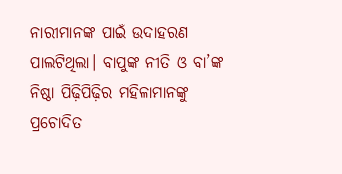ନାରୀମାନଙ୍କ ପାଇଁ ଉଦାହରଣ ପାଲଟିଥିଲା। ବାପୁଙ୍କ ନୀତି ଓ ବା’ଙ୍କ ନିଷ୍ଠା ପିଢ଼ିପିଢ଼ିର ମହିଳାମାନଙ୍କୁ ପ୍ରଚୋଦିତ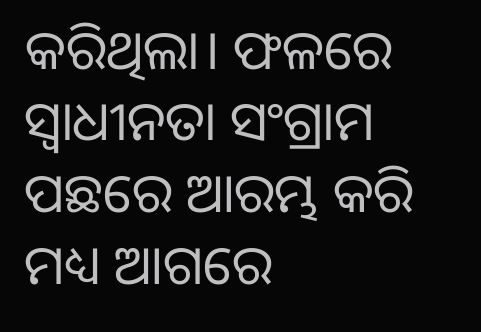କରିଥିଲା। ଫଳରେ ସ୍ବାଧୀନତା ସଂଗ୍ରାମ ପଛରେ ଆରମ୍ଭ କରି ମଧ୍ୟ ଆଗରେ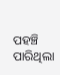ପହଞ୍ଚି ପାରିଥିଲା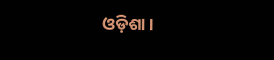ଓଡ଼ିଶା।